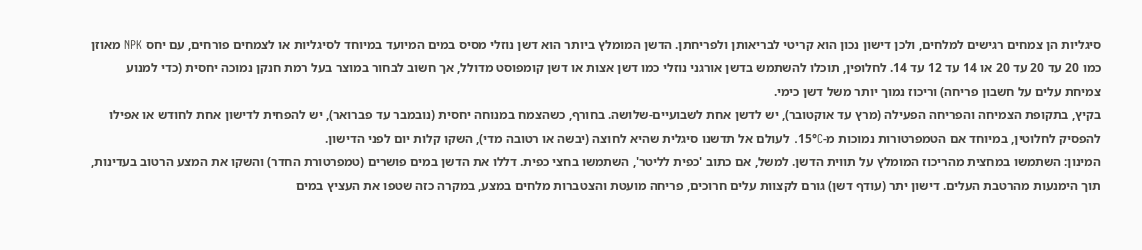סיגליות הן צמחים רגישים למלחים, ולכן דישון נכון הוא קריטי לבריאותן ולפריחתן. הדשן המומלץ ביותר הוא דשן נוזלי מסיס במים המיועד במיוחד לסיגליות או לצמחים פורחים, עם יחס NPK מאוזן כמו 20 עד 20 עד 20 או 14 עד 12 עד 14. לחלופין, תוכלו להשתמש בדשן אורגני נוזלי כמו דשן אצות או דשן קומפוסט מדולל, אך חשוב לבחור במוצר בעל רמת חנקן נמוכה יחסית (כדי למנוע צמיחת עלים על חשבון פריחה) וריכוז נמוך יותר משל דשן כימי.
בקיץ, בתקופת הצמיחה והפריחה הפעילה (מרץ עד אוקטובר), יש לדשן אחת לשבועיים-שלושה. בחורף, כשהצמח במנוחה יחסית (נובמבר עד פברואר), יש להפחית לדישון אחת לחודש או אפילו להפסיק לחלוטין, במיוחד אם הטמפרטורות נמוכות מ-15°C. לעולם אל תדשנו סיגלית שהיא לחוצה (יבשה או רטובה מדי), השקו קלות יום לפני הדישון.
המינון: השתמשו במחצית מהריכוז המומלץ על תווית הדשן. למשל, אם כתוב 'כפית לליטר', השתמשו בחצי כפית. דללו את הדשן במים פושרים (טמפרטורת החדר) והשקו את המצע הרטוב בעדינות, תוך הימנעות מהרטבת העלים. דישון יתר (עודף דשן) גורם לקצוות עלים חרוכים, פריחה מועטת והצטברות מלחים במצע, במקרה כזה שטפו את העציץ במים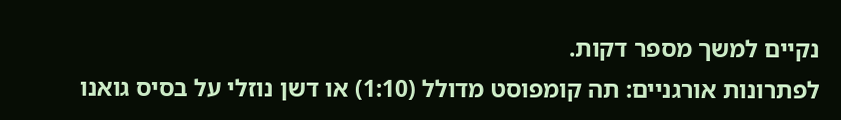נקיים למשך מספר דקות.
לפתרונות אורגניים: תה קומפוסט מדולל (1:10) או דשן נוזלי על בסיס גואנו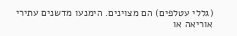(גללי עטלפים) הם מצוינים. הימנעו מדשנים עתירי אוריאה או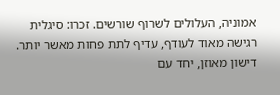אמוניה, העלולים לשרוף שורשים. זכרו: סיגלית רגישה מאוד לעודף, עדיף לתת פחות מאשר יותר. דישון מאוזן, יחד עם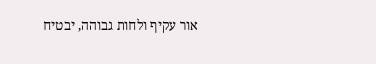אור עקיף ולחות גבוהה, יבטיח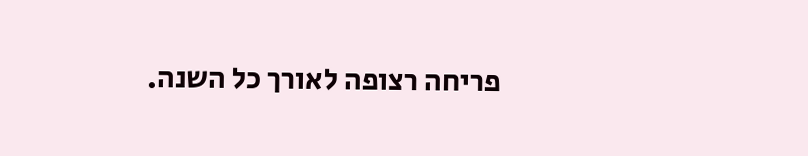פריחה רצופה לאורך כל השנה.